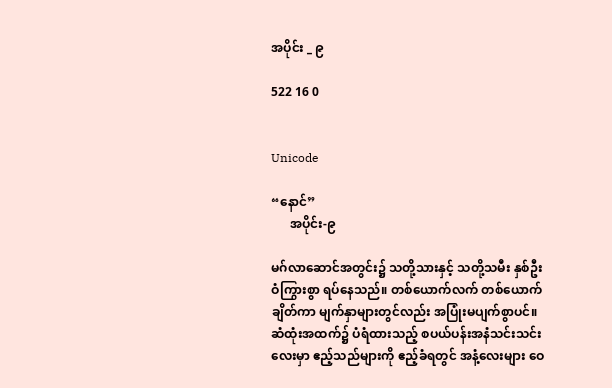အပိုင်း _ ၉

522 16 0


Unicode

“နောင်”
      အပိုင်း-၉

မဂ်လာဆောင်အတွင်း၌ သတို့သားနှင့် သတို့သမီး နှစ်ဦး ဝံကြွားစွာ ရပ်နေသည်။ တစ်ယောက်လက် တစ်ယောက်ချိတ်ကာ မျက်နှာများတွင်လည်း အပြုံးမပျက်စွာပင်။ ဆံထုံးအထက်၌ ပံရံထားသည့် စပယ်ပန်းအနံသင်းသင်းလေးမှာ ဧည့်သည်များကို ဧည့်ခံရတွင် အနံ့လေးများ ဝေ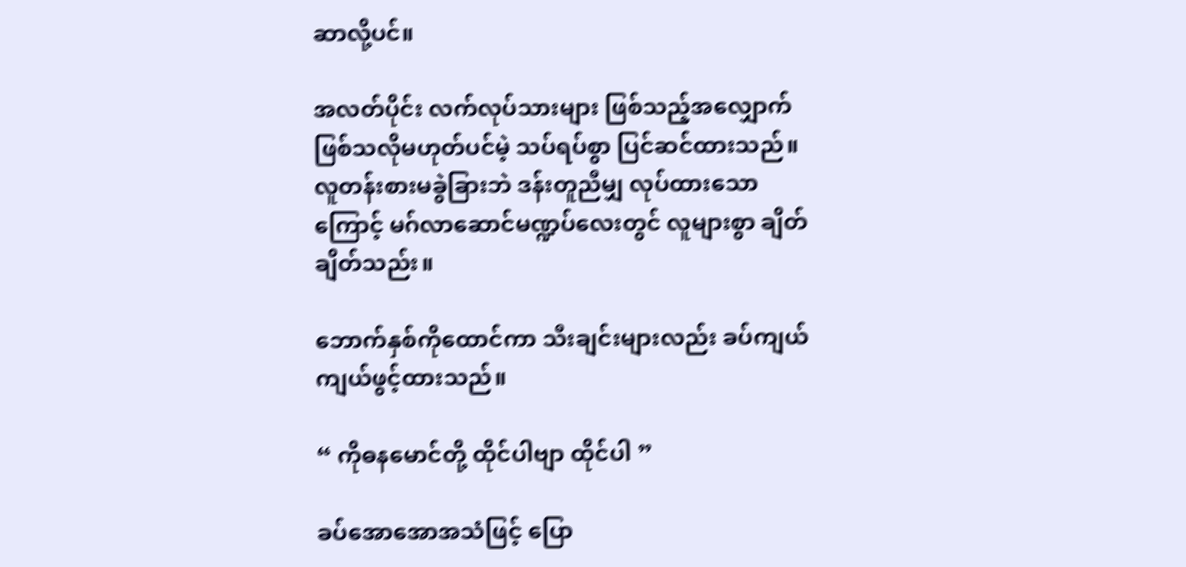ဆာလို့ပင်။

အလတ်ပိုင်း လက်လုပ်သားများ ဖြစ်သည့်အလျှောက် ဖြစ်သလိုမဟုတ်ပင်မဲ့ သပ်ရပ်စွာ ပြင်ဆင်ထားသည်။ လူတန်းစားမခွဲခြားဘဲ ဒန်းတူညီမျှ လုပ်ထားသောကြောင့် မဂ်လာဆောင်မဏ္ဍပ်လေး‌တွင် လူများစွာ ချိတ်ချိတ်သည်း။

ဘောက်နှစ်ကိုထောင်ကာ သီးချင်းများလည်း ခပ်ကျယ်ကျယ်ဖွင့်ထား‌သည်။

“ ကိုဓနမောင်တို့ ထိုင်ပါဗျာ ထိုင်ပါ ”

ခပ်အောအောအသံဖြင့် ပြော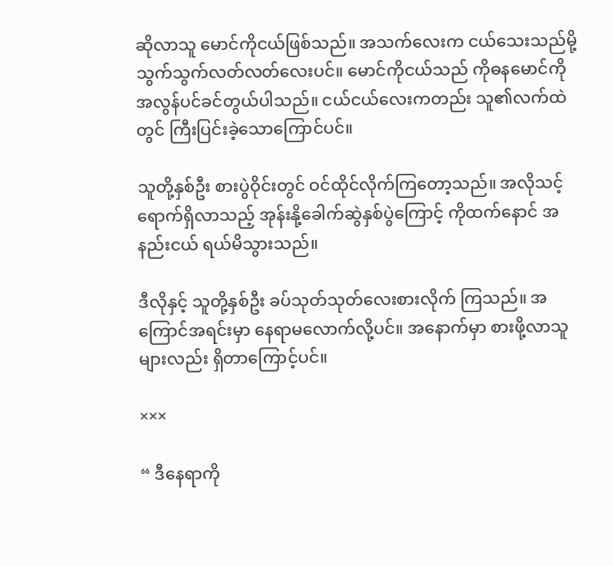ဆိုလာသူ မောင်ကိုငယ်ဖြစ်သည်။ အသက်လေးက ငယ်သေးသည်မို့ သွက်သွက်လတ်လတ်လေးပင်။ မောင်ကိုငယ်သည် ကိုဓနမောင်ကို အလွန်ပင်ခင်တွယ်ပါသည်။ ငယ်ငယ်လေးကတည်း သူ၏လက်ထဲတွင် ကြီးပြင်းခဲ့သောကြောင်ပင်။

သူတို့နှစ်ဦး စားပွဲဝိုင်းတွင် ဝင်ထိုင်လိုက်ကြတော့သည်။ အလိုသင့် ရောက်ရှိလာသည့် အုန်းနို့ခေါက်ဆွဲနှစ်ပွဲကြောင့် ကိုထက်‌နောင် အနည်းငယ် ရယ်မိသွားသည်။

ဒီလိုနှင့် သူတို့နှစ်ဦး ခပ်သုတ်သုတ်‌လေးစားလိုက် ကြသည်။ အကြောင်အရင်းမှာ နေရာမလောက်လို့ပင်။ အနောက်မှာ စားဖို့လာသူများလည်း ရှိတာကြောင့်ပင်။

×××

“ ဒီနေရာကို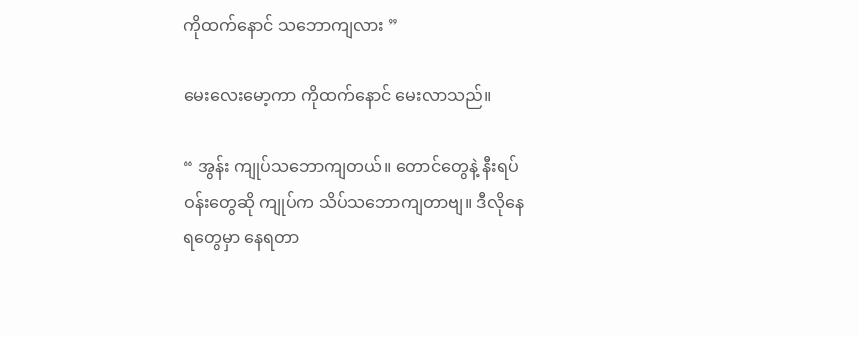ကိုထက်နောင် သဘောကျလား ”

မေး‌လေးမော့ကာ ကိုထက်နောင် မေးလာသည်။

“ အွန်း ကျုပ်သဘောကျတယ်။ တောင်တွေနဲ့ နီးရပ်ဝန်းတွေဆို ကျုပ်က သိပ်သဘောကျတာဗျ။ ဒီလိုနေရတွေမှာ နေရတာ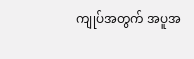ကျုပ်အတွက် အပူအ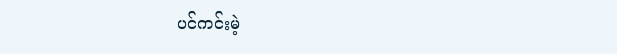ပင်ကင်းမဲ့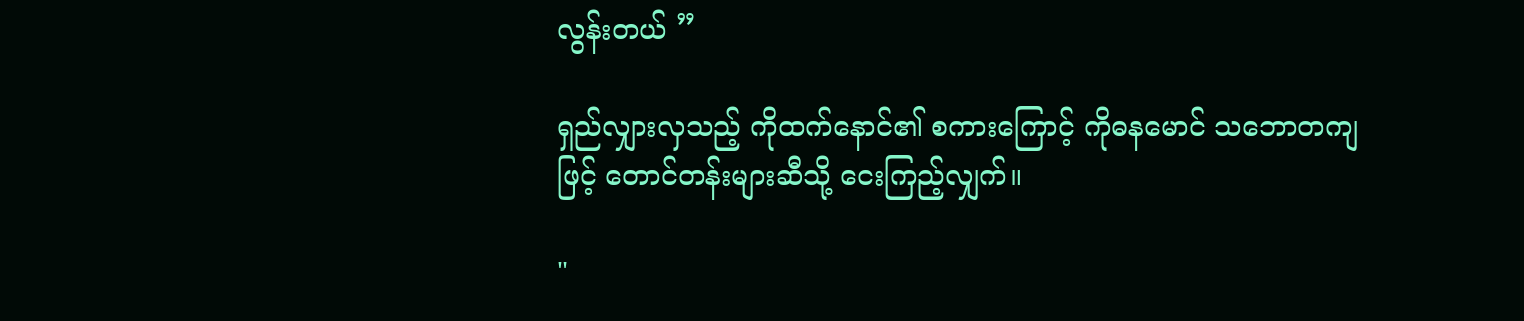လွန်းတယ် ”

ရှည်လျှားလှသည့် ကိုထက်နောင်၏ စကားကြောင့် ကိုဓနမောင် သဘောတကျဖြင့် တောင်တန်းများဆီသို့ ငေးကြည့်လျှက်။

"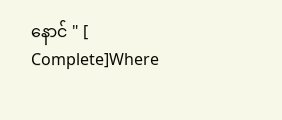နောင် " [ Complete]Where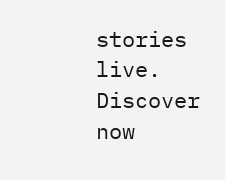stories live. Discover now